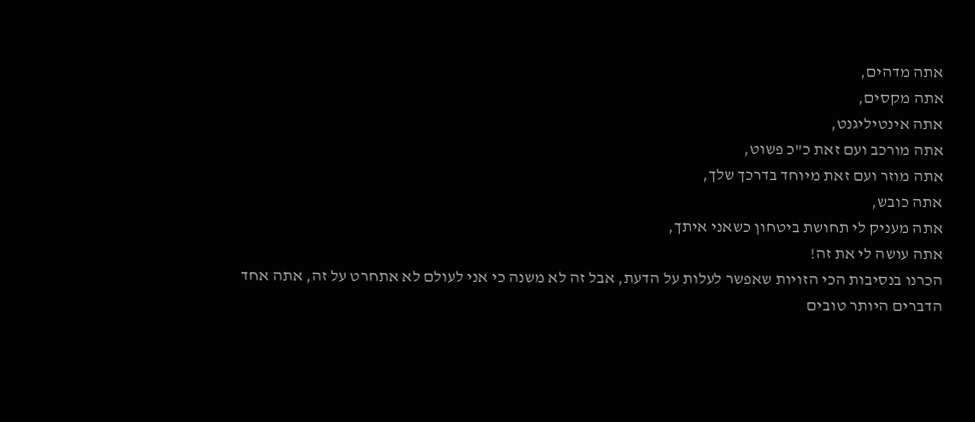אתה מדהים,
אתה מקסים,
אתה אינטיליגנט,
אתה מורכב ועם זאת כ"כ פשוט,
אתה מוזר ועם זאת מיוחד בדרכך שלך,
אתה כובש,
אתה מעניק לי תחושת ביטחון כשאני איתך,
אתה עושה לי את זה!
הכרנו בנסיבות הכי הזויות שאפשר לעלות על הדעת, אבל זה לא משנה כי אני לעולם לא אתחרט על זה, אתה אחד הדברים היותר טובים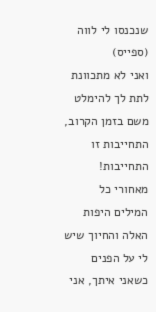שנכנסו לי לווה (ספייס)
ואני לא מתכוונת לתת לך להימלט משם בזמן הקרוב, התחייבות זו התחייבות!
מאחורי כל המילים היפות האלה והחיוך שיש לי על הפנים כשאני איתך, אני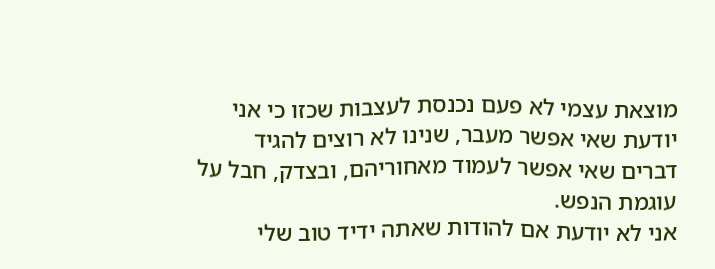מוצאת עצמי לא פעם נכנסת לעצבות שכזו כי אני יודעת שאי אפשר מעבר, שנינו לא רוצים להגיד דברים שאי אפשר לעמוד מאחוריהם, ובצדק, חבל על עוגמת הנפש.
אני לא יודעת אם להודות שאתה ידיד טוב שלי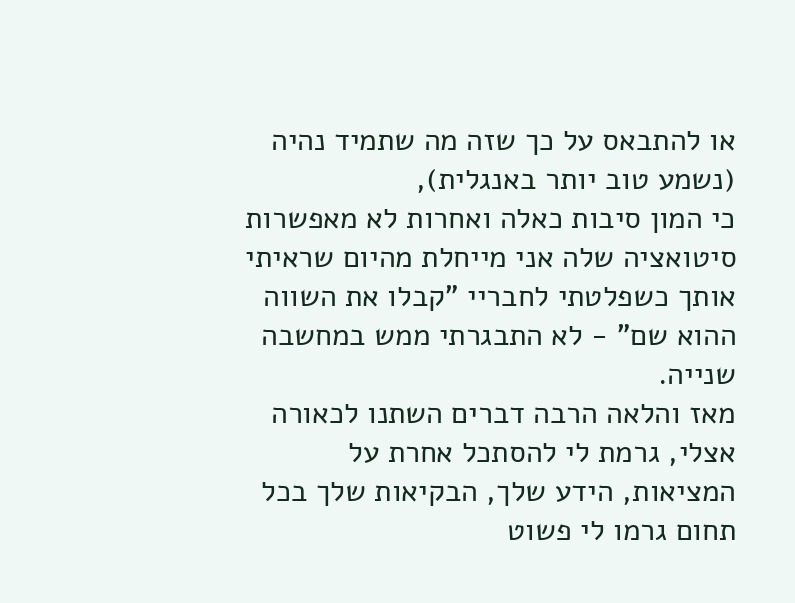או להתבאס על כך שזה מה שתמיד נהיה (נשמע טוב יותר באנגלית),
כי המון סיבות כאלה ואחרות לא מאפשרות סיטואציה שלה אני מייחלת מהיום שראיתי אותך כשפלטתי לחבריי "קבלו את השווה ההוא שם" - לא התבגרתי ממש במחשבה שנייה.
מאז והלאה הרבה דברים השתנו לכאורה אצלי, גרמת לי להסתכל אחרת על המציאות, הידע שלך, הבקיאות שלך בכל תחום גרמו לי פשוט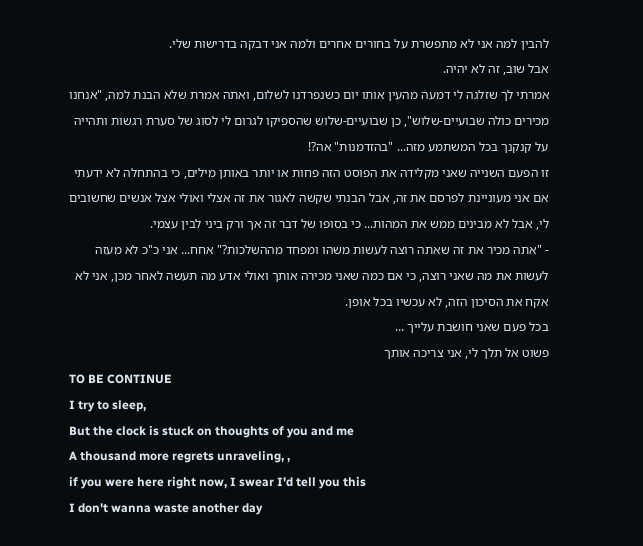להבין למה אני לא מתפשרת על בחורים אחרים ולמה אני דבקה בדרישות שלי.
אבל שוב, זה לא יהיה.
אמרתי לך שזלגה לי דמעה מהעין אותו יום כשנפרדנו לשלום, ואתה אמרת שלא הבנת למה, "אנחנו מכירים כולה שבועיים-שלוש", כן שבועיים-שלוש שהספיקו לגרום לי לסוג של סערת רגשות ותהייה על קנקנך בכל המשתמע מזה... "בהזדמנות" אה?!
זו הפעם השנייה שאני מקלידה את הפוסט הזה פחות או יותר באותן מילים, כי בהתחלה לא ידעתי אם אני מעוניינת לפרסם את זה, אבל הבנתי שקשה לאגור את זה אצלי ואולי אצל אנשים שחשובים לי, אבל לא מבינים ממש את המהות... כי בסופו של דבר זה אך ורק ביני לבין עצמי.
- "אתה מכיר את זה שאתה רוצה לעשות משהו ומפחד מההשלכות?" אחח... אני כ"כ לא מעזה לעשות את מה שאני רוצה, כי אם כמה שאני מכירה אותך ואולי אדע מה תעשה לאחר מכן, אני לא אקח את הסיכון הזה, לא עכשיו בכל אופן.
בכל פעם שאני חושבת עלייך ...
פשוט אל תלך לי, אני צריכה אותך
TO BE CONTINUE
I try to sleep,
But the clock is stuck on thoughts of you and me
A thousand more regrets unraveling, ,
if you were here right now, I swear I'd tell you this
I don't wanna waste another day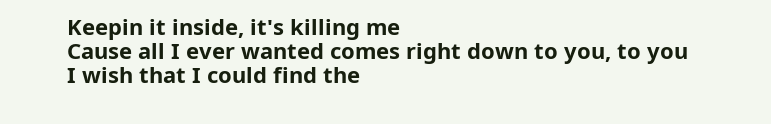Keepin it inside, it's killing me
Cause all I ever wanted comes right down to you, to you
I wish that I could find the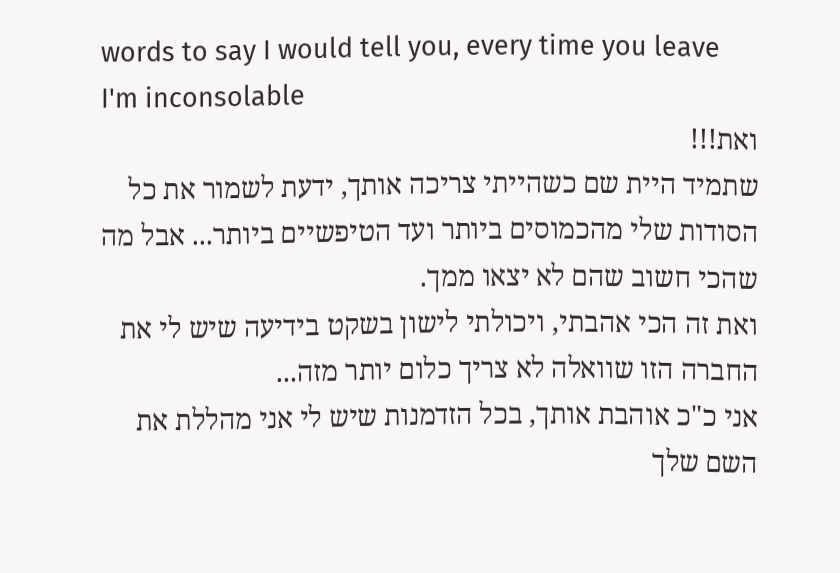words to say I would tell you, every time you leave
I'm inconsolable
ואת!!!
שתמיד היית שם כשהייתי צריכה אותך, ידעת לשמור את כל הסודות שלי מהכמוסים ביותר ועד הטיפשיים ביותר... אבל מה שהכי חשוב שהם לא יצאו ממך.
ואת זה הכי אהבתי, ויכולתי לישון בשקט בידיעה שיש לי את החברה הזו שוואלה לא צריך כלום יותר מזה...
אני כ"כ אוהבת אותך, בכל הזדמנות שיש לי אני מהללת את השם שלך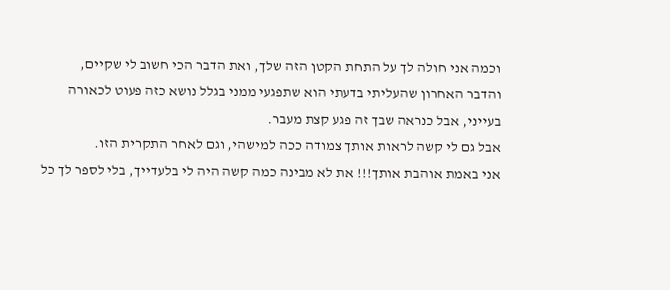וכמה אני חולה לך על התחת הקטן הזה שלך, ואת הדבר הכי חשוב לי שקיים,
והדבר האחרון שהעליתי בדעתי הוא שתפגעי ממני בגלל נושא כזה פעוט לכאורה בעייני, אבל כנראה שבך זה פגע קצת מעבר.
אבל גם לי קשה לראות אותך צמודה ככה למישהי, וגם לאחר התקרית הזו.
אני באמת אוהבת אותך!!! את לא מבינה כמה קשה היה לי בלעדייך, בלי לספר לך כל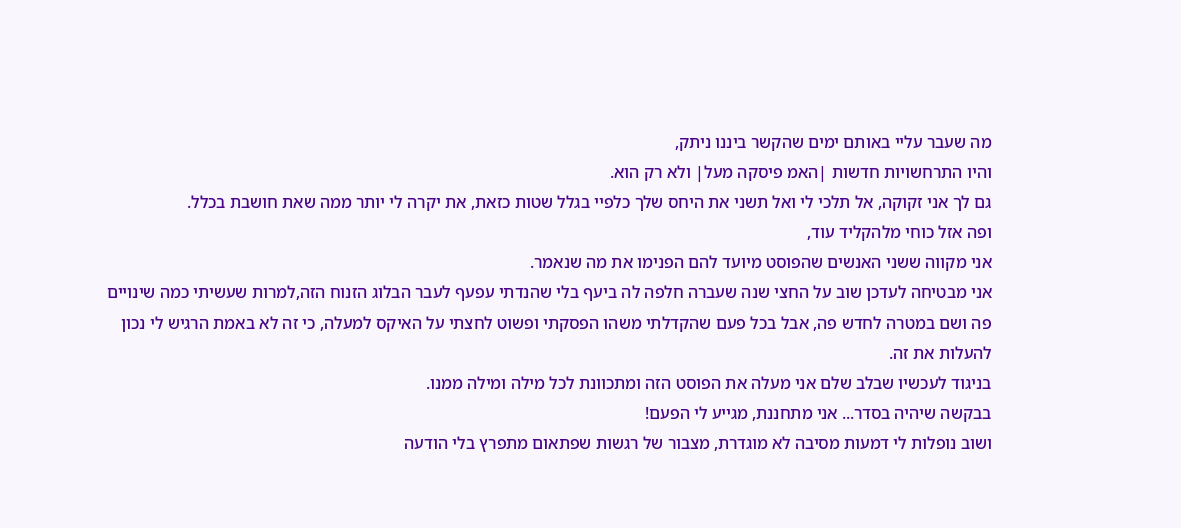מה שעבר עליי באותם ימים שהקשר ביננו ניתק,
והיו התרחשויות חדשות |האמ פיסקה מעל| ולא רק הוא.
גם לך אני זקוקה, אל תלכי לי ואל תשני את היחס שלך כלפיי בגלל שטות כזאת, את יקרה לי יותר ממה שאת חושבת בכלל.
ופה אזל כוחי מלהקליד עוד,
אני מקווה ששני האנשים שהפוסט מיועד להם הפנימו את מה שנאמר.
אני מבטיחה לעדכן שוב על החצי שנה שעברה חלפה לה ביעף בלי שהנדתי עפעף לעבר הבלוג הזנוח הזה,למרות שעשיתי כמה שינויים פה ושם במטרה לחדש פה, אבל בכל פעם שהקדלתי משהו הפסקתי ופשוט לחצתי על האיקס למעלה, כי זה לא באמת הרגיש לי נכון להעלות את זה.
בניגוד לעכשיו שבלב שלם אני מעלה את הפוסט הזה ומתכוונת לכל מילה ומילה ממנו.
בבקשה שיהיה בסדר... אני מתחננת, מגייע לי הפעם!
ושוב נופלות לי דמעות מסיבה לא מוגדרת, מצבור של רגשות שפתאום מתפרץ בלי הודעה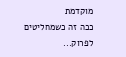מוקדמת
ככה זה כשמחליטים לפרוק...